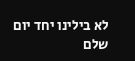לא בילינו יחד יום שלם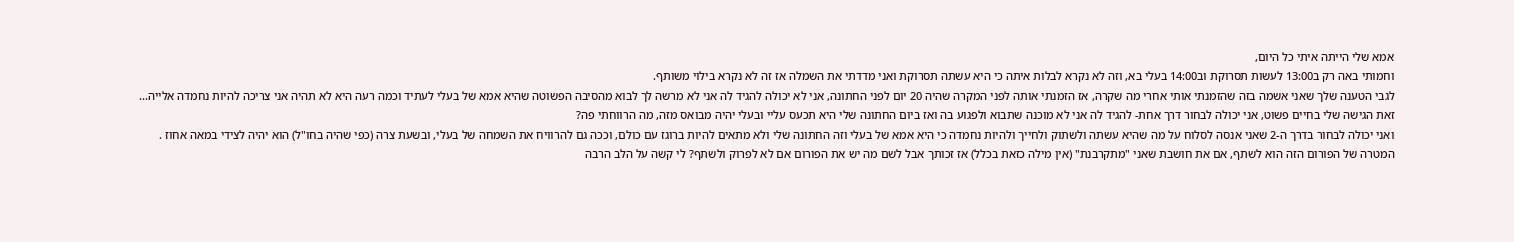אמא שלי הייתה איתי כל היום,
וחמותי באה רק ב13:00 לעשות תסרוקת וב14:00 בעלי בא, וזה לא נקרא לבלות איתה כי היא עשתה תסרוקת ואני מדדתי את השמלה אז זה לא נקרא בילוי משותף.
לגבי הטענה שלך שאני אשמה בזה שהזמנתי אותי אחרי מה שקרה, אז הזמנתי אותה לפני המקרה שהיה 20 יום לפני החתונה, אני לא יכולה להגיד לה אני לא מרשה לך לבוא מהסיבה הפשוטה שהיא אמא של בעלי לעתיד וכמה רעה היא לא תהיה אני צריכה להיות נחמדה אלייה...
זאת הגישה שלי בחיים פשוט, אני יכולה לבחור דרך אחת- להגיד לה אני לא מוכנה שתבוא ולפגוע בה ואז ביום החתונה שלי היא תכעס עליי ובעלי יהיה מבואס מזה, מה הרווחתי פה?
ואני יכולה לבחור בדרך ה-2 שאני אנסה לסלוח על מה שהיא עשתה ולשתוק ולחייך ולהיות נחמדה כי היא אמא של בעלי וזה החתונה שלי ולא מתאים להיות ברוגז עם כולם, וככה גם להרוויח את השמחה של בעלי, ובשעת צרה (כפי שהיה בחו"ל) הוא יהיה לצידי במאה אחוז .
המטרה של הפורום הזה הוא לשתף, אם את חושבת שאני "מתקרבנת" (אין מילה כזאת בכלל) אז זכותך אבל לשם מה יש את הפורום אם לא לפרוק ולשתף? לי קשה על הלב הרבה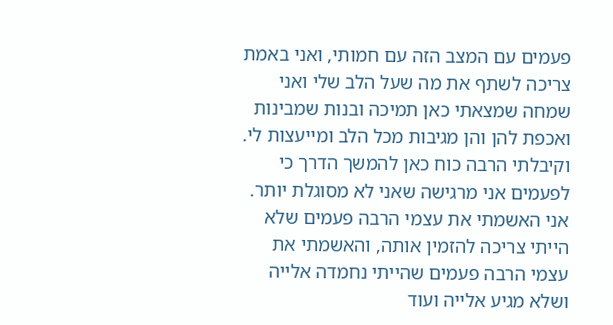פעמים עם המצב הזה עם חמותי, ואני באמת צריכה לשתף את מה שעל הלב שלי ואני שמחה שמצאתי כאן תמיכה ובנות שמבינות ואכפת להן והן מגיבות מכל הלב ומייעצות לי.
וקיבלתי הרבה כוח כאן להמשך הדרך כי לפעמים אני מרגישה שאני לא מסוגלת יותר.
אני האשמתי את עצמי הרבה פעמים שלא הייתי צריכה להזמין אותה, והאשמתי את עצמי הרבה פעמים שהייתי נחמדה אלייה ושלא מגיע אלייה ועוד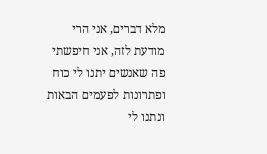מלא דברים, אני הרי מודעת לזה, אני חיפשתי פה שאנשים יתנו לי כוח ופתרונות לפעמים הבאות ונתנו לי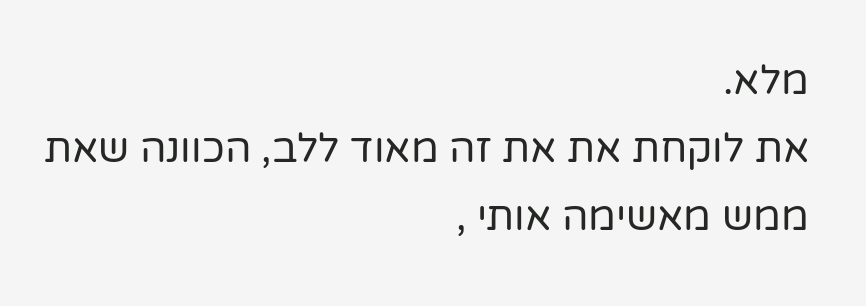מלא.
את לוקחת את את זה מאוד ללב, הכוונה שאת ממש מאשימה אותי ,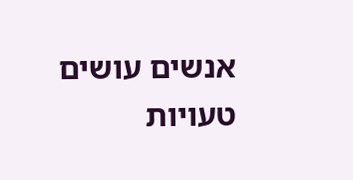אנשים עושים טעויות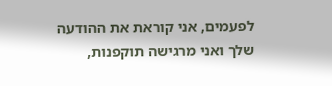לפעמים, אני קוראת את ההודעה שלך ואני מרגישה תוקפנות,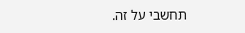תחשבי על זה.